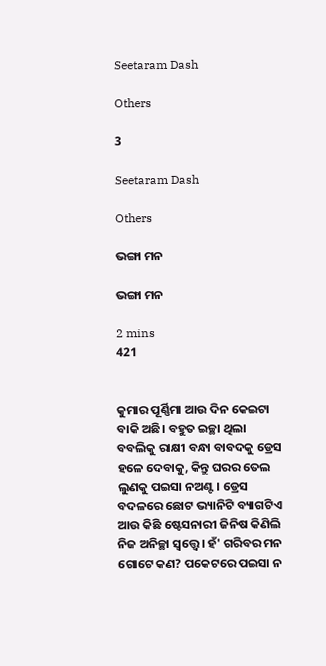Seetaram Dash

Others

3

Seetaram Dash

Others

ଭଙ୍ଗା ମନ

ଭଙ୍ଗା ମନ

2 mins
421


କୁମାର ପୂର୍ଣ୍ଣିମା ଆଉ ଦିନ କେଇଟା ବାକି ଅଛି। ବହୁତ ଇଚ୍ଛା ଥିଲା ବବଲିକୁ ରାକ୍ଷୀ ବନ୍ଧା ବାବଦକୁ ଡ୍ରେସ ହଳେ ଦେବାକୁ, କିନ୍ତୁ ଘରର ତେଲ ଲୁଣକୁ ପଇସା ନଅଣ୍ଟ। ଡ୍ରେସ ବଦଳରେ ଛୋଟ ଭ୍ୟାନିଟି ବ୍ୟାଗଟିଏ ଆଉ କିଛି ଷ୍ଟେସନାରୀ ଜିନିଷ କିଣିଲି ନିଜ ଅନିଚ୍ଛା ସ୍ଵତ୍ତ୍ୱେ। ହଁ' ଗରିବର ମନ ଗୋଟେ କଣ? ପକେଟରେ ପଇସା ନ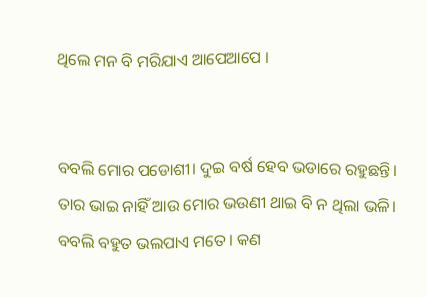ଥିଲେ ମନ ବି ମରିଯାଏ ଆପେଆପେ ।


ବବଲି ମୋର ପଡୋଶୀ। ଦୁଇ ବର୍ଷ ହେବ ଭଡାରେ ରହୁଛନ୍ତି। ତାର ଭାଇ ନାହିଁ ଆଉ ମୋର ଭଉଣୀ ଥାଇ ବି ନ ଥିଲା ଭଳି। ବବଲି ବହୁତ ଭଲପାଏ ମତେ। କଣ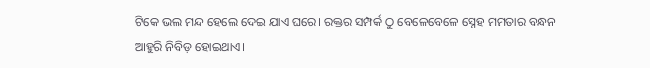ଟିକେ ଭଲ ମନ୍ଦ ହେଲେ ଦେଇ ଯାଏ ଘରେ। ରକ୍ତର ସମ୍ପର୍କ ଠୁ ବେଳେବେଳେ ସ୍ନେହ ମମତାର ବନ୍ଧନ ଆହୁରି ନିବିଡ଼ ହୋଇଥାଏ।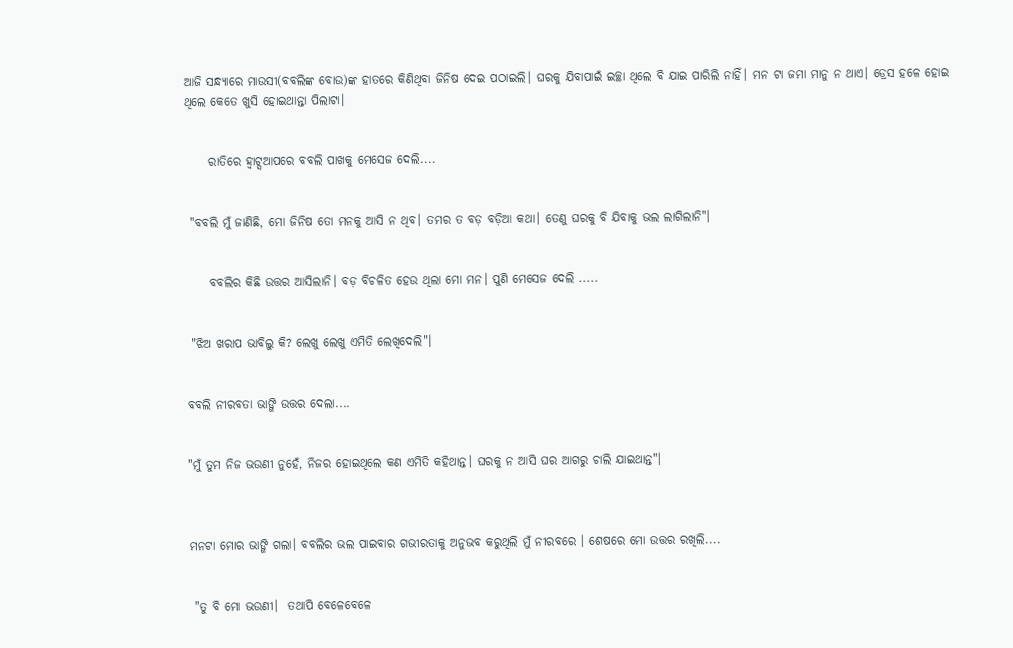ଆଜି ସନ୍ଧ୍ୟାରେ ମାଉସୀ(ବବଲିଙ୍କ ବୋଉ)ଙ୍କ ହାତରେ କିଣିଥିବା ଜିନିଷ ଦେଇ ପଠାଇଲି। ଘରକୁ ଯିବାପାଇଁ ଇଚ୍ଛା ଥିଲେ ବି ଯାଇ ପାରିଲି ନାହିଁ। ମନ ଟା ଜମା ମାନୁ ନ ଥାଏ। ଡ୍ରେସ ହଳେ ହୋଇ ଥିଲେ କେତେ ଖୁସି ହୋଇଥାନ୍ତା ପିଲାଟା।


     ରାତିରେ ହ୍ଵାଟ୍ସଆପରେ ବବଲି ପାଖକୁ ମେସେଜ ଦେଲି....


 "ବବଲି ମୁଁ ଜାଣିଛି, ମୋ ଜିନିଷ ତୋ ମନକୁ ଆସି ନ ଥିବ। ତମର ତ ବଡ଼ ବଡ଼ିଆ କଥା। ତେଣୁ ଘରକୁ ବି ଯିବାକୁ ଭଲ ଲାଗିଲାନି"।


     ବବଲିର କିଛି ଉତ୍ତର ଆସିଲାନି। ବଡ଼ ବିଚଳିତ ହେଉ ଥିଲା ମୋ ମନ। ପୁଣି ମେସେଜ ଦେଲି .....


 "ଝିଅ ଖରାପ ଭାବିଲୁ କି? ଲେଖୁ ଲେଖୁ ଏମିତି ଲେଖିଦେଲି"।


ବବଲି ନୀରବତା ଭାଙ୍ଗି ଉତ୍ତର ଦେଲା....


"ମୁଁ ତୁମ ନିଜ ଭଉଣୀ ନୁହେଁ, ନିଜର ହୋଇଥିଲେ କଣ ଏମିତି କହିଥାନ୍ତ। ଘରକୁ ନ ଆସି ଘର ଆଗରୁ ଚାଲି ଯାଇଥାନ୍ତ"।



ମନଟା ମୋର ଭାଙ୍ଗି ଗଲା। ବବଲିର ଭଲ ପାଇବାର ଗଭୀରତାକୁ ଅନୁଭବ କରୁଥିଲି ମୁଁ ନୀରବରେ । ଶେଷରେ ମୋ ଉତ୍ତର ରଖିଲି....


 "ତୁ ବି ମୋ ଭଉଣୀ।  ତଥାପି ବେଳେବେଳେ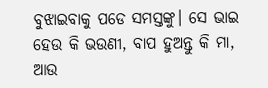ବୁଝାଇବାକୁ ପଡେ ସମସ୍ତଙ୍କୁ। ସେ ଭାଇ ହେଉ କି ଭଉଣୀ, ବାପ ହୁଅନ୍ତୁ କି ମା, ଆଉ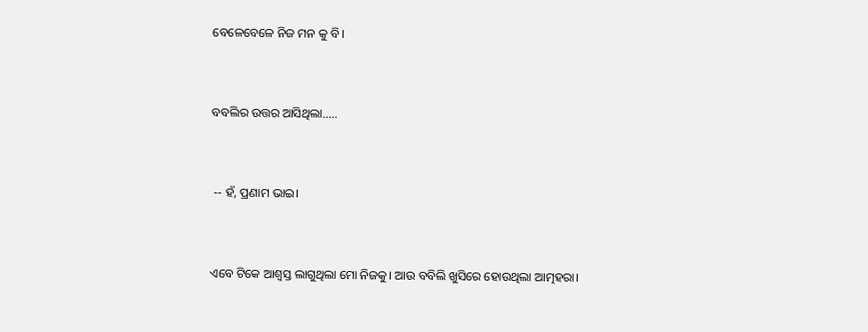ବେଳେବେଳେ ନିଜ ମନ କୁ ବି।


ବବଲିର ଉତ୍ତର ଆସିଥିଲା.....


 -- ହଁ, ପ୍ରଣାମ ଭାଇ।


ଏବେ ଟିକେ ଆଶ୍ବସ୍ତ ଲାଗୁଥିଲା ମୋ ନିଜକୁ। ଆଉ ବବିଲି ଖୁସିରେ ହୋଉଥିଲା ଆତ୍ମହରା।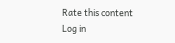Rate this content
Log in